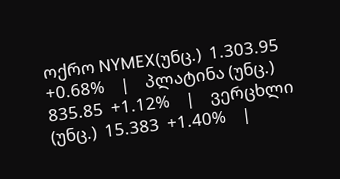ოქრო NYMEX(უნც.)  1.303.95  +0.68%    |    პლატინა (უნც.)  835.85  +1.12%    |    ვერცხლი (უნც.)  15.383  +1.40%    |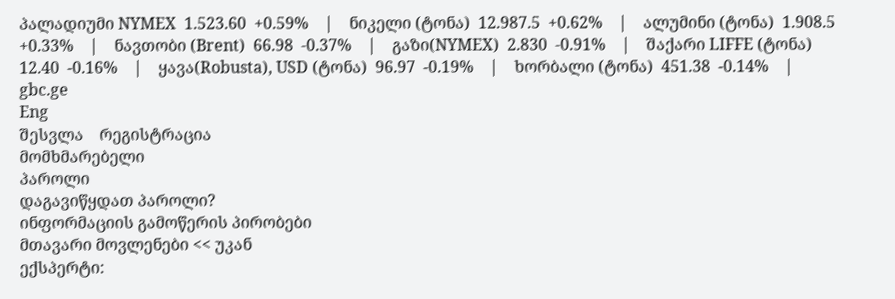პალადიუმი NYMEX  1.523.60  +0.59%    |    ნიკელი (ტონა)  12.987.5  +0.62%    |    ალუმინი (ტონა)  1.908.5  +0.33%    |    ნავთობი (Brent)  66.98  -0.37%    |    გაზი(NYMEX)  2.830  -0.91%    |    შაქარი LIFFE (ტონა)  12.40  -0.16%    |    ყავა(Robusta), USD (ტონა)  96.97  -0.19%    |    ხორბალი (ტონა)  451.38  -0.14%    |
gbc.ge
Eng
შესვლა    რეგისტრაცია
მომხმარებელი
პაროლი
დაგავიწყდათ პაროლი?
ინფორმაციის გამოწერის პირობები
მთავარი მოვლენები << უკან
ექსპერტი: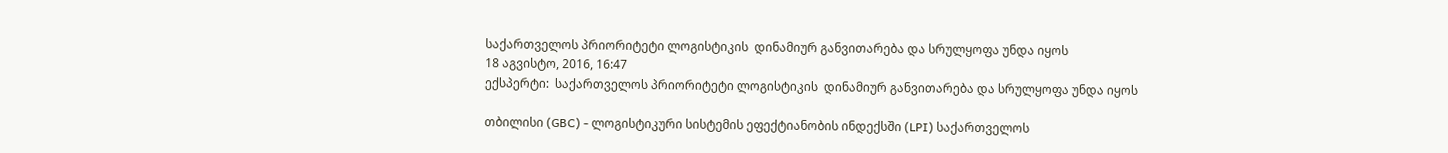საქართველოს პრიორიტეტი ლოგისტიკის  დინამიურ განვითარება და სრულყოფა უნდა იყოს
18 აგვისტო, 2016, 16:47
ექსპერტი:  საქართველოს პრიორიტეტი ლოგისტიკის  დინამიურ განვითარება და სრულყოფა უნდა იყოს

თბილისი (GBC) - ლოგისტიკური სისტემის ეფექტიანობის ინდექსში (LPI) საქართველოს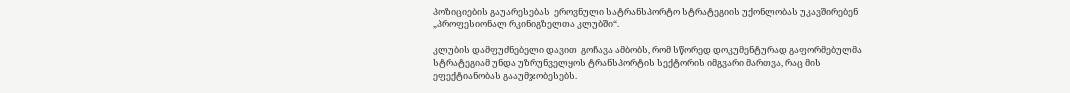პოზიციების გაუარესებას  ეროვნული სატრანსპორტო სტრატეგიის უქონლობას უკავშირებენ „პროფესიონალ რკინიგზელთა კლუბში“.

კლუბის დამფუძნებელი დავით  გოჩავა ამბობს, რომ სწორედ დოკუმენტურად გაფორმებულმა სტრატეგიამ უნდა უზრუნველყოს ტრანსპორტის სექტორის იმგვარი მართვა, რაც მის ეფექტიანობას გააუმჯობესებს.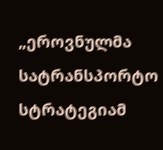„ეროვნულმა სატრანსპორტო სტრატეგიამ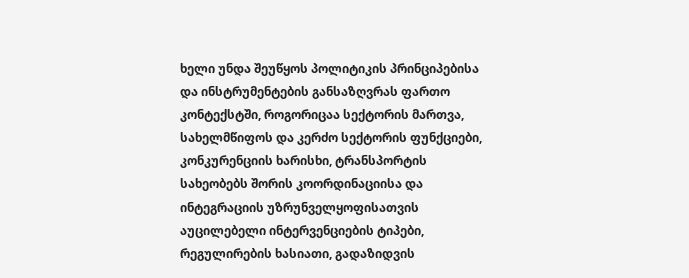ხელი უნდა შეუწყოს პოლიტიკის პრინციპებისა და ინსტრუმენტების განსაზღვრას ფართო კონტექსტში, როგორიცაა სექტორის მართვა, სახელმწიფოს და კერძო სექტორის ფუნქციები, კონკურენციის ხარისხი, ტრანსპორტის სახეობებს შორის კოორდინაციისა და ინტეგრაციის უზრუნველყოფისათვის აუცილებელი ინტერვენციების ტიპები, რეგულირების ხასიათი, გადაზიდვის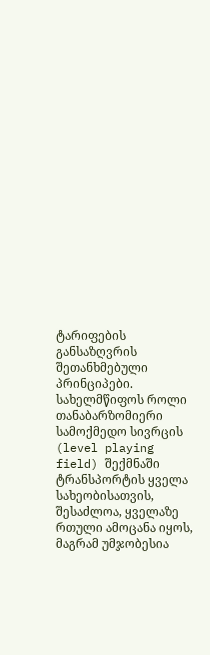ტარიფების განსაზღვრის შეთანხმებული პრინციპები. სახელმწიფოს როლი თანაბარზომიერი სამოქმედო სივრცის (level playing field) შექმნაში ტრანსპორტის ყველა სახეობისათვის, შესაძლოა, ყველაზე რთული ამოცანა იყოს, მაგრამ უმჯობესია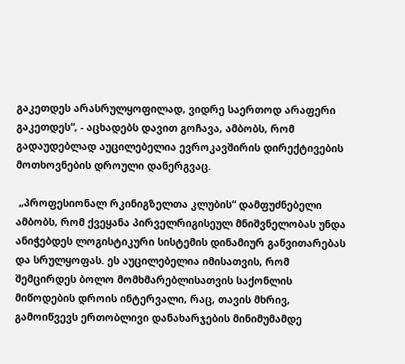გაკეთდეს არასრულყოფილად, ვიდრე საერთოდ არაფერი გაკეთდეს“, - აცხადებს დავით გოჩავა, ამბობს, რომ გადაუდებლად აუცილებელია ევროკავშირის დირექტივების მოთხოვნების დროული დანერგვაც.

 „პროფესიონალ რკინიგზელთა კლუბის“ დამფუძნებელი ამბობს, რომ ქვეყანა პირველრიგისეულ მნიშვნელობას უნდა ანიჭებდეს ლოგისტიკური სისტემის დინამიურ განვითარებას და სრულყოფას. ეს აუცილებელია იმისათვის, რომ შემცირდეს ბოლო მომხმარებლისათვის საქონლის მიწოდების დროის ინტერვალი, რაც, თავის მხრივ, გამოიწვევს ერთობლივი დანახარჯების მინიმუმამდე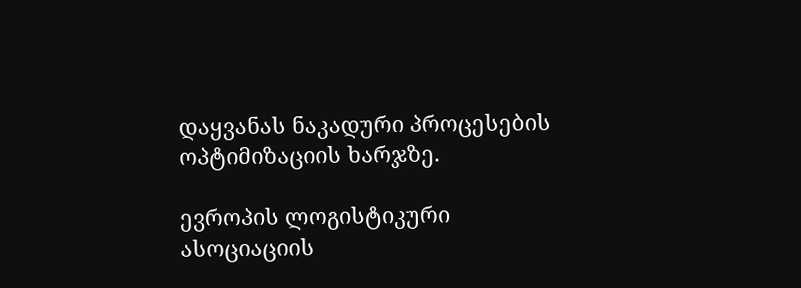დაყვანას ნაკადური პროცესების ოპტიმიზაციის ხარჯზე.

ევროპის ლოგისტიკური ასოციაციის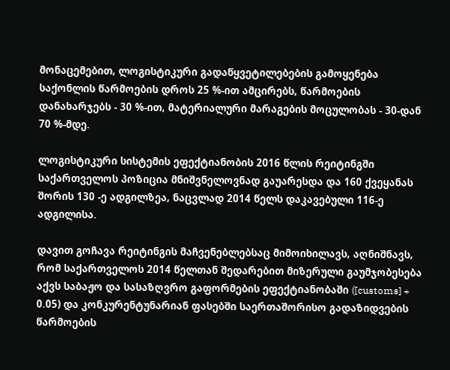მონაცემებით, ლოგისტიკური გადაწყვეტილებების გამოყენება საქონლის წარმოების დროს 25 %-ით ამცირებს, წარმოების დანახარჯებს - 30 %-ით, მატერიალური მარაგების მოცულობას - 30-დან 70 %-მდე.

ლოგისტიკური სისტემის ეფექტიანობის 2016 წლის რეიტინგში საქართველოს პოზიცია მნიშვნელოვნად გაუარესდა და 160 ქვეყანას შორის 130 -ე ადგილზეა, ნაცვლად 2014 წელს დაკავებული 116-ე ადგილისა.

დავით გოჩავა რეიტინგის მაჩვენებლებსაც მიმოიხილავს, აღნიშნავს, რომ საქართველოს 2014 წელთან შედარებით მიზერული გაუმჯობესება აქვს საბაჟო და სასაზღვრო გაფორმების ეფექტიანობაში ([customs] + 0.05) და კონკურენტუნარიან ფასებში საერთაშორისო გადაზიდვების წარმოების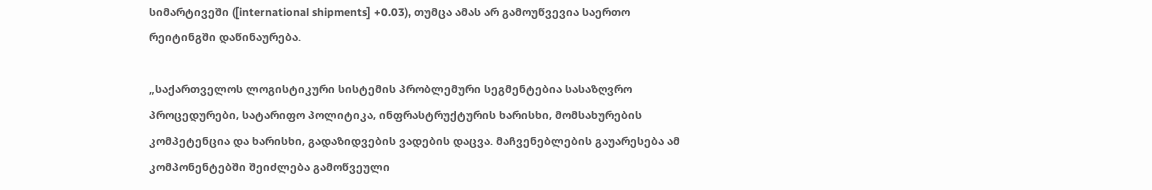სიმარტივეში ([international shipments] +0.03), თუმცა ამას არ გამოუწვევია საერთო რეიტინგში დაწინაურება.

„საქართველოს ლოგისტიკური სისტემის პრობლემური სეგმენტებია სასაზღვრო პროცედურები, სატარიფო პოლიტიკა, ინფრასტრუქტურის ხარისხი, მომსახურების კომპეტენცია და ხარისხი, გადაზიდვების ვადების დაცვა. მაჩვენებლების გაუარესება ამ კომპონენტებში შეიძლება გამოწვეული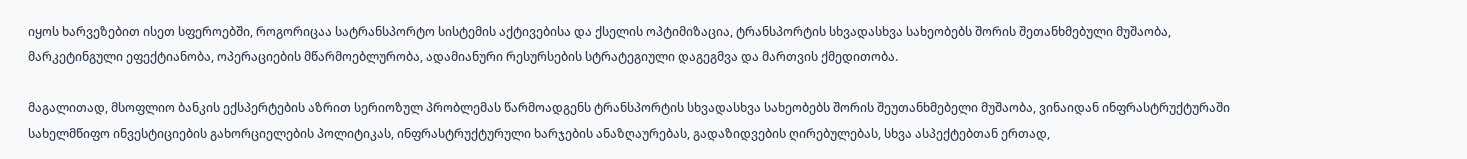იყოს ხარვეზებით ისეთ სფეროებში, როგორიცაა სატრანსპორტო სისტემის აქტივებისა და ქსელის ოპტიმიზაცია, ტრანსპორტის სხვადასხვა სახეობებს შორის შეთანხმებული მუშაობა, მარკეტინგული ეფექტიანობა, ოპერაციების მწარმოებლურობა, ადამიანური რესურსების სტრატეგიული დაგეგმვა და მართვის ქმედითობა.

მაგალითად, მსოფლიო ბანკის ექსპერტების აზრით სერიოზულ პრობლემას წარმოადგენს ტრანსპორტის სხვადასხვა სახეობებს შორის შეუთანხმებელი მუშაობა, ვინაიდან ინფრასტრუქტურაში სახელმწიფო ინვესტიციების გახორციელების პოლიტიკას, ინფრასტრუქტურული ხარჯების ანაზღაურებას, გადაზიდვების ღირებულებას, სხვა ასპექტებთან ერთად,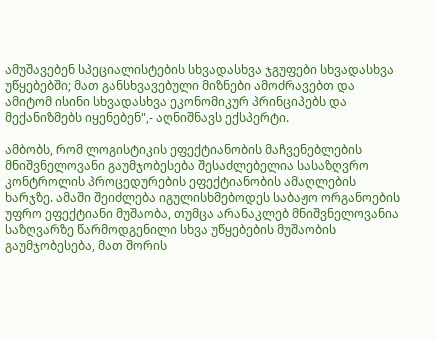ამუშავებენ სპეციალისტების სხვადასხვა ჯგუფები სხვადასხვა უწყებებში; მათ განსხვავებული მიზნები ამოძრავებთ და ამიტომ ისინი სხვადასხვა ეკონომიკურ პრინციპებს და მექანიზმებს იყენებენ",- აღნიშნავს ექსპერტი.

ამბობს, რომ ლოგისტიკის ეფექტიანობის მაჩვენებლების მნიშვნელოვანი გაუმჯობესება შესაძლებელია სასაზღვრო კონტროლის პროცედურების ეფექტიანობის ამაღლების ხარჯზე. ამაში შეიძლება იგულისხმებოდეს საბაჟო ორგანოების უფრო ეფექტიანი მუშაობა, თუმცა არანაკლებ მნიშვნელოვანია საზღვარზე წარმოდგენილი სხვა უწყებების მუშაობის გაუმჯობესება, მათ შორის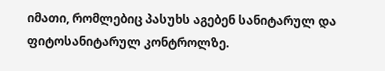იმათი, რომლებიც პასუხს აგებენ სანიტარულ და ფიტოსანიტარულ კონტროლზე.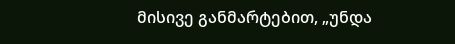მისივე განმარტებით, „უნდა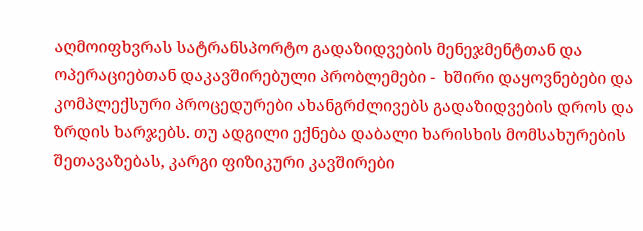აღმოიფხვრას სატრანსპორტო გადაზიდვების მენეჯმენტთან და ოპერაციებთან დაკავშირებული პრობლემები -  ხშირი დაყოვნებები და კომპლექსური პროცედურები ახანგრძლივებს გადაზიდვების დროს და ზრდის ხარჯებს. თუ ადგილი ექნება დაბალი ხარისხის მომსახურების შეთავაზებას, კარგი ფიზიკური კავშირები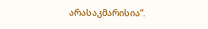არასაკმარისია“.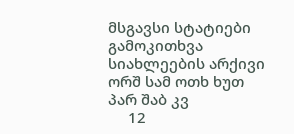მსგავსი სტატიები
გამოკითხვა
სიახლეების არქივი
ორშ სამ ოთხ ხუთ პარ შაბ კვ
     12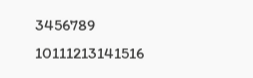3456789
10111213141516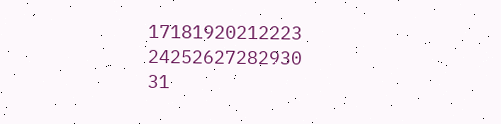17181920212223
24252627282930
31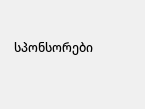სპონსორები